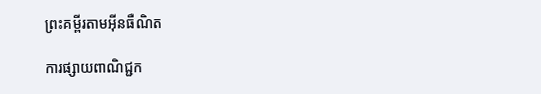ព្រះគម្ពីរតាមអ៊ីនធឺណិត

ការផ្សាយពាណិជ្ជក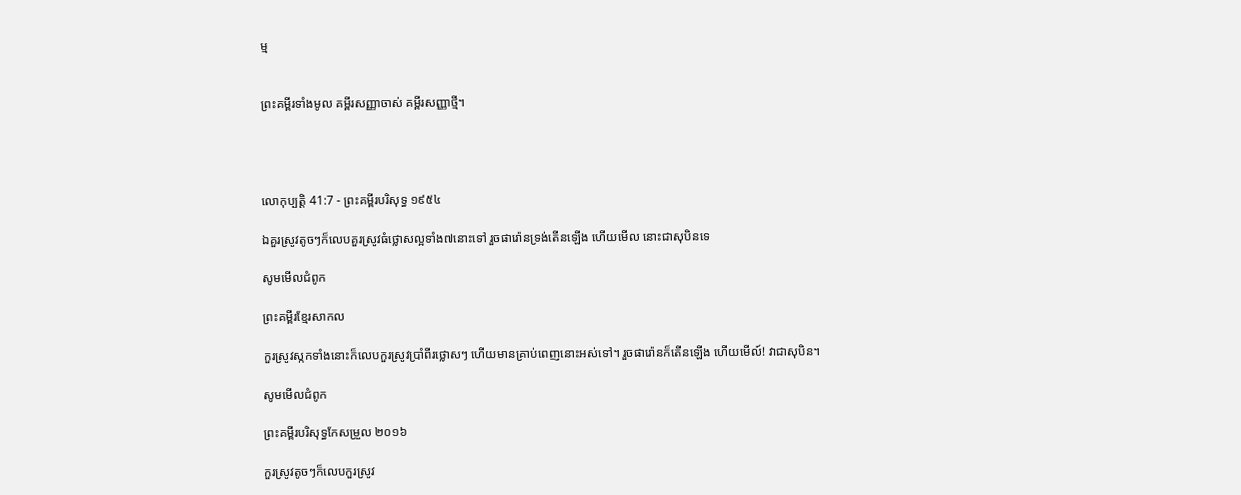ម្ម


ព្រះគម្ពីរទាំងមូល គម្ពីរសញ្ញាចាស់ គម្ពីរសញ្ញាថ្មី។




លោកុ‌ប្បត្តិ 41:7 - ព្រះគម្ពីរបរិសុទ្ធ ១៩៥៤

ឯគួរស្រូវតូចៗក៏លេបគួរស្រូវធំថ្លោសល្អទាំង៧នោះទៅ រួចផារ៉ោនទ្រង់តើនឡើង ហើយមើល នោះជាសុបិនទេ

សូមមើលជំពូក

ព្រះគម្ពីរខ្មែរសាកល

កួរស្រូវស្កកទាំងនោះក៏លេបកួរស្រូវប្រាំពីរថ្លោសៗ ហើយមានគ្រាប់ពេញនោះអស់ទៅ។ រួចផារ៉ោនក៏តើនឡើង ហើយមើល៍! វាជាសុបិន។

សូមមើលជំពូក

ព្រះគម្ពីរបរិសុទ្ធកែសម្រួល ២០១៦

កួរស្រូវតូចៗក៏លេបកួរស្រូវ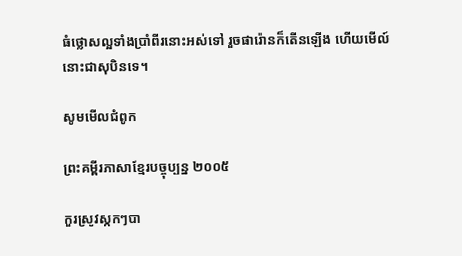ធំថ្លោសល្អទាំងប្រាំពីរនោះអស់ទៅ រួចផារ៉ោនក៏តើនឡើង ហើយមើល៍ នោះជាសុបិនទេ។

សូមមើលជំពូក

ព្រះគម្ពីរភាសាខ្មែរបច្ចុប្បន្ន ២០០៥

កួរស្រូវស្កកៗបា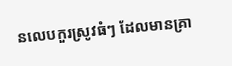នលេបកួរស្រូវធំៗ ដែលមានគ្រា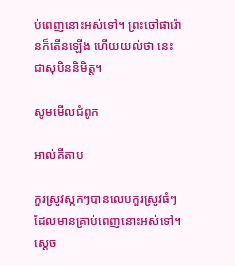ប់ពេញនោះអស់ទៅ។ ព្រះចៅផារ៉ោនក៏តើនឡើង ហើយយល់ថា នេះជាសុបិននិមិត្ត។

សូមមើលជំពូក

អាល់គីតាប

កួរស្រូវស្កកៗបានលេបកួរស្រូវធំៗ ដែលមានគ្រាប់ពេញនោះអស់ទៅ។ ស្តេច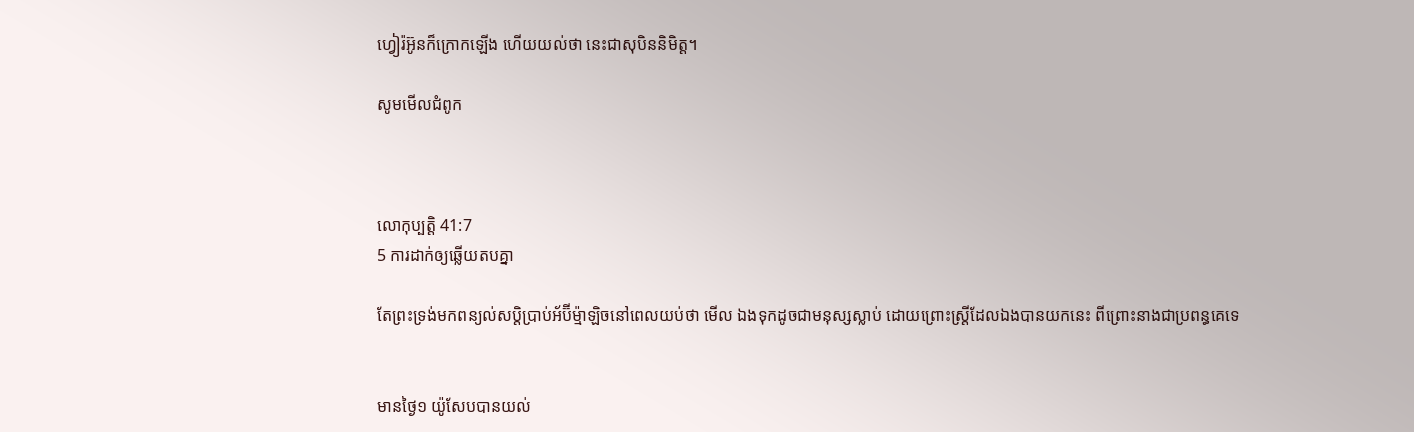ហ្វៀរ៉អ៊ូនក៏ក្រោកឡើង ហើយយល់ថា នេះជាសុបិននិមិត្ត។

សូមមើលជំពូក



លោកុ‌ប្បត្តិ 41:7
5 ការដាក់ឲ្យឆ្លើយតបគ្នា

តែព្រះ‌ទ្រង់មកពន្យល់សប្តិប្រាប់អ័ប៊ី‌ម៉្មា‌ឡិចនៅពេលយប់ថា មើល ឯងទុកដូចជាមនុស្សស្លាប់ ដោយព្រោះស្ត្រីដែលឯងបានយកនេះ ពីព្រោះនាងជាប្រពន្ធគេទេ


មានថ្ងៃ១ យ៉ូសែបបានយល់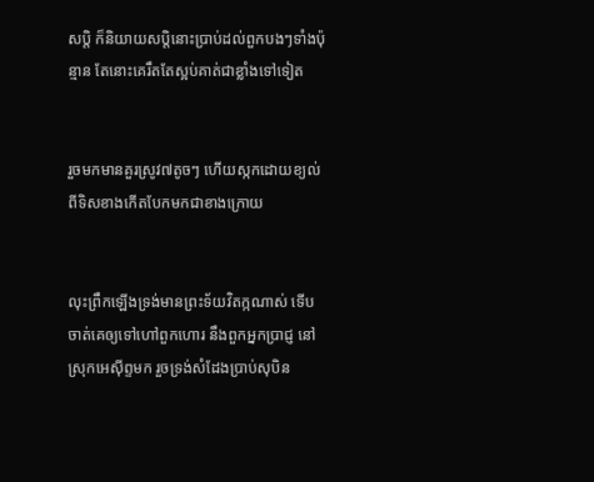សប្តិ ក៏និយាយសប្តិនោះប្រាប់ដល់ពួកបងៗទាំងប៉ុន្មាន តែនោះគេរឹត‌តែស្អប់គាត់ជាខ្លាំងទៅទៀត


រួចមកមានគួរស្រូវ៧តូចៗ ហើយស្កកដោយខ្យល់ពីទិសខាងកើតបែកមកជាខាងក្រោយ


លុះព្រឹកឡើងទ្រង់មានព្រះ‌ទ័យវិតក្កណាស់ ទើបចាត់គេឲ្យទៅហៅពួកហោរ នឹងពួកអ្នកប្រាជ្ញ នៅស្រុកអេស៊ីព្ទមក រួចទ្រង់សំដែងប្រាប់សុបិន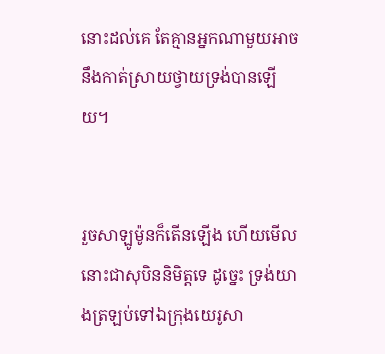នោះដល់គេ តែគ្មានអ្នកណាមួយអាចនឹងកាត់ស្រាយថ្វាយទ្រង់បានឡើយ។


រួចសាឡូម៉ូនក៏តើនឡើង ហើយមើល នោះជាសុបិននិមិត្តទេ ដូច្នេះ ទ្រង់យាងត្រឡប់ទៅឯក្រុងយេរូ‌សា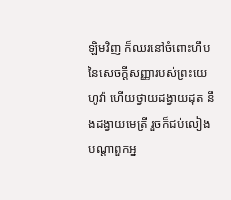ឡិមវិញ ក៏ឈរនៅចំពោះហឹបនៃសេចក្ដីសញ្ញារបស់ព្រះ‌យេហូវ៉ា ហើយថ្វាយដង្វាយដុត នឹងដង្វាយមេត្រី រួចក៏ជប់‌លៀងបណ្តាពួកអ្ន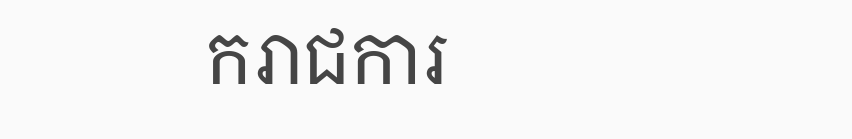ករាជ‌ការ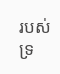របស់ទ្រ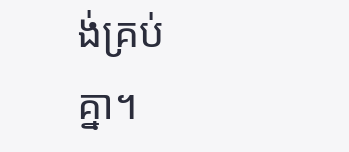ង់គ្រប់គ្នា។